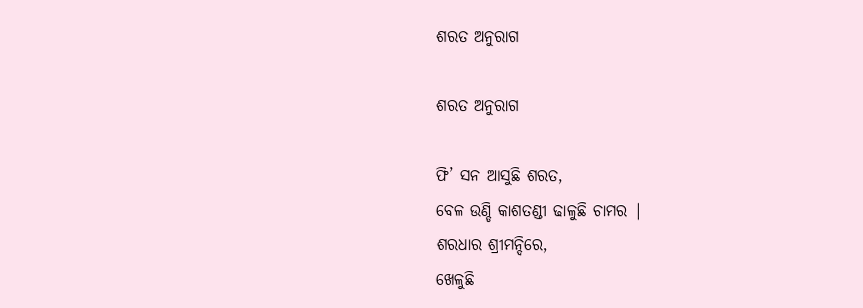ଶରତ ଅନୁରାଗ

ଶରତ ଅନୁରାଗ

ଫି’ ସନ ଆସୁଛି ଶରତ,
ବେଳ ଉଣ୍ଡି କାଶତଣ୍ଡୀ ଢାଳୁଛି ଚାମର |
ଶରଧାର ଶ୍ରୀମନ୍ଦିରେ,
ଖେଳୁଛି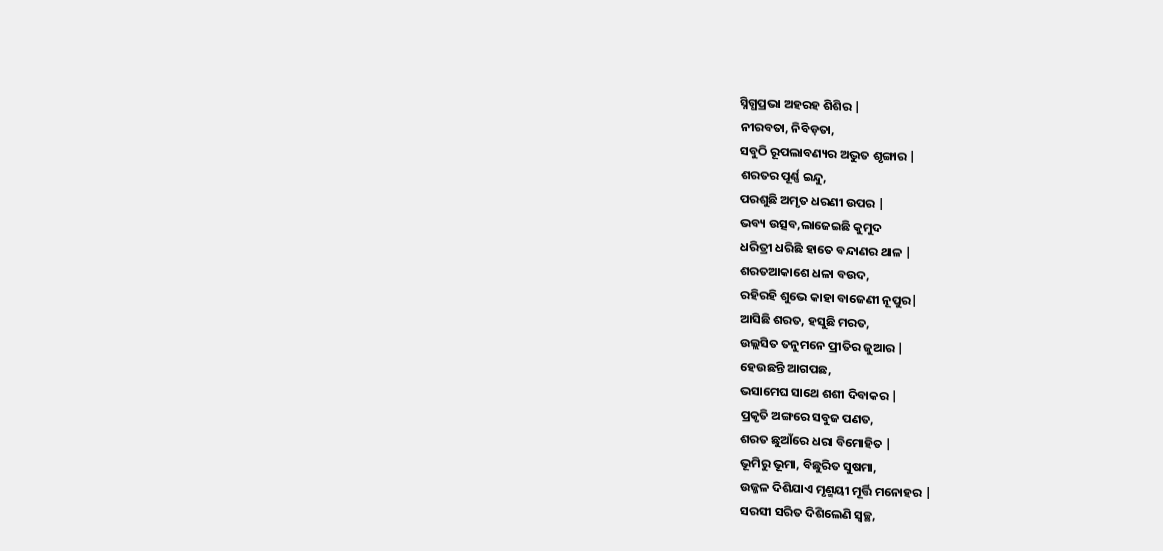ସ୍ନିଗ୍ଧପ୍ରଭା ଅହରହ ଶିଶିର |
ନୀରବତା, ନିବିଡ଼ତା,
ସବୁଠି ରୂପଲାବଣ୍ୟର ଅଦ୍ଭୁତ ଶୃଙ୍ଗାର |
ଶରତର ପୂର୍ଣ୍ଣ ଇନ୍ଦୁ,
ପରଶୁଛି ଅମୃତ ଧରଣୀ ଉପର |
ଭବ୍ୟ ଉତ୍ସବ,ଲାଜେଇଛି କୁମୁଦ
ଧରିତ୍ରୀ ଧରିଛି ହାତେ ବନ୍ଦାଣର ଥାଳ |
ଶରତଆକାଶେ ଧଳା ବଉଦ,
ରହିରହି ଶୁଭେ କାହା ବାଜେଣୀ ନୂପୁର|
ଆସିଛି ଶରତ, ହସୁଛି ମରତ,
ଉଲ୍ଲସିତ ତନୁମନେ ପ୍ରୀତିର ଜୁଆର |
ହେଉଛନ୍ତି ଆଗପଛ,
ଭସାମେଘ ସାଥେ ଶଶୀ ଦିବାକର |
ପ୍ରକୃତି ଅଙ୍ଗରେ ସବୁଜ ପଣତ,
ଶରତ ଛୁଆଁରେ ଧରା ବିମୋହିତ |
ଭୂମିରୁ ଭୂମା, ବିଛୁରିତ ସୁଷମା,
ଉଜ୍ଜଳ ଦିଶିଯାଏ ମୃଣ୍ମୟୀ ମୂର୍ତ୍ତି ମନୋହର |
ସରସୀ ସରିତ ଦିଶିଲେଣି ସ୍ୱଚ୍ଛ,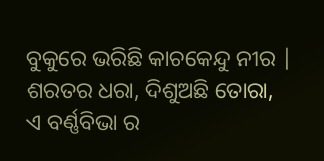ବୁକୁରେ ଭରିଛି କାଚକେନ୍ଦୁ ନୀର |
ଶରତର ଧରା, ଦିଶୁଅଛି ତୋରା,
ଏ ବର୍ଣ୍ଣବିଭା ର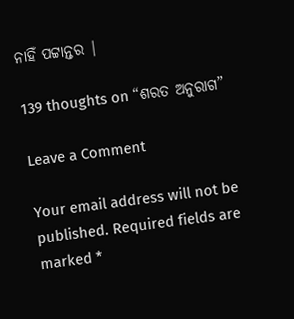ନାହିଁ ପଟ୍ଟାନ୍ତର |

139 thoughts on “ଶରତ ଅନୁରାଗ”

Leave a Comment

Your email address will not be published. Required fields are marked *